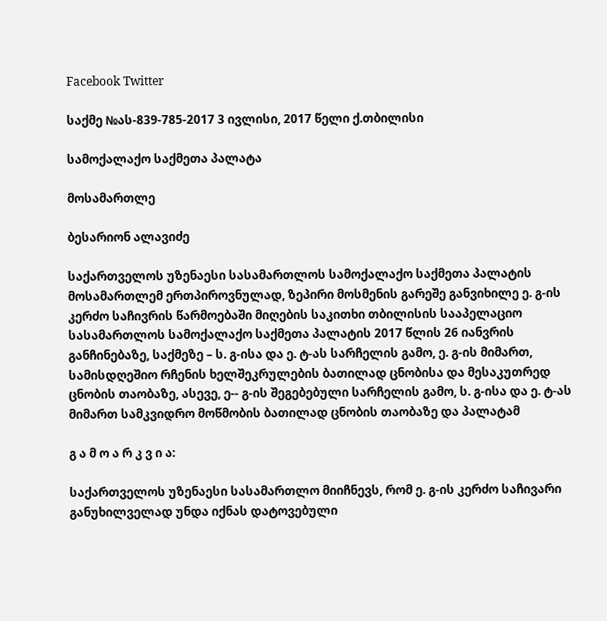Facebook Twitter

საქმე №ას-839-785-2017 3 ივლისი, 2017 წელი ქ.თბილისი

სამოქალაქო საქმეთა პალატა

მოსამართლე

ბესარიონ ალავიძე

საქართველოს უზენაესი სასამართლოს სამოქალაქო საქმეთა პალატის მოსამართლემ ერთპიროვნულად, ზეპირი მოსმენის გარეშე განვიხილე ე. გ-ის კერძო საჩივრის წარმოებაში მიღების საკითხი თბილისის სააპელაციო სასამართლოს სამოქალაქო საქმეთა პალატის 2017 წლის 26 იანვრის განჩინებაზე, საქმეზე – ს. გ-ისა და ე. ტ-ას სარჩელის გამო, ე. გ-ის მიმართ, სამისდღეშიო რჩენის ხელშეკრულების ბათილად ცნობისა და მესაკუთრედ ცნობის თაობაზე, ასევე, ე-- გ-ის შეგებებული სარჩელის გამო, ს. გ-ისა და ე. ტ-ას მიმართ სამკვიდრო მოწმობის ბათილად ცნობის თაობაზე და პალატამ

გ ა მ ო ა რ კ ვ ი ა:

საქართველოს უზენაესი სასამართლო მიიჩნევს, რომ ე. გ-ის კერძო საჩივარი განუხილველად უნდა იქნას დატოვებული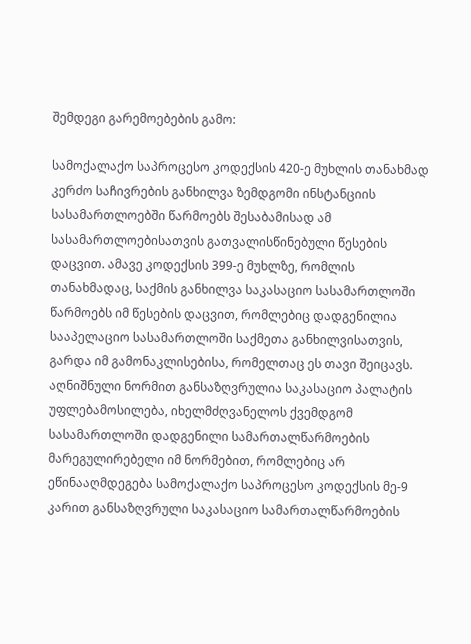შემდეგი გარემოებების გამო:

სამოქალაქო საპროცესო კოდექსის 420-ე მუხლის თანახმად კერძო საჩივრების განხილვა ზემდგომი ინსტანციის სასამართლოებში წარმოებს შესაბამისად ამ სასამართლოებისათვის გათვალისწინებული წესების დაცვით. ამავე კოდექსის 399-ე მუხლზე, რომლის თანახმადაც, საქმის განხილვა საკასაციო სასამართლოში წარმოებს იმ წესების დაცვით, რომლებიც დადგენილია სააპელაციო სასამართლოში საქმეთა განხილვისათვის, გარდა იმ გამონაკლისებისა, რომელთაც ეს თავი შეიცავს. აღნიშნული ნორმით განსაზღვრულია საკასაციო პალატის უფლებამოსილება, იხელმძღვანელოს ქვემდგომ სასამართლოში დადგენილი სამართალწარმოების მარეგულირებელი იმ ნორმებით, რომლებიც არ ეწინააღმდეგება სამოქალაქო საპროცესო კოდექსის მე-9 კარით განსაზღვრული საკასაციო სამართალწარმოების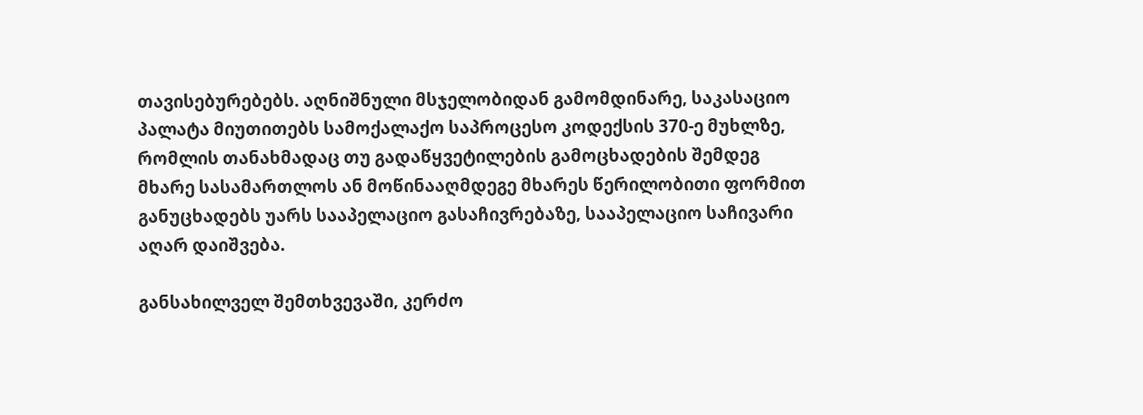თავისებურებებს. აღნიშნული მსჯელობიდან გამომდინარე, საკასაციო პალატა მიუთითებს სამოქალაქო საპროცესო კოდექსის 370-ე მუხლზე, რომლის თანახმადაც თუ გადაწყვეტილების გამოცხადების შემდეგ მხარე სასამართლოს ან მოწინააღმდეგე მხარეს წერილობითი ფორმით განუცხადებს უარს სააპელაციო გასაჩივრებაზე, სააპელაციო საჩივარი აღარ დაიშვება.

განსახილველ შემთხვევაში, კერძო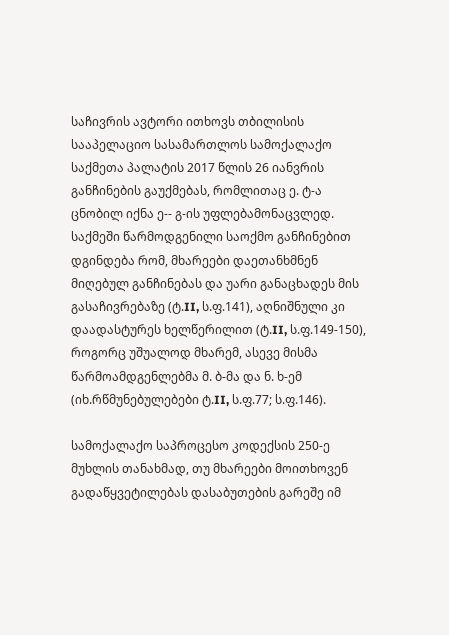საჩივრის ავტორი ითხოვს თბილისის სააპელაციო სასამართლოს სამოქალაქო საქმეთა პალატის 2017 წლის 26 იანვრის განჩინების გაუქმებას, რომლითაც ე. ტ-ა ცნობილ იქნა ე-- გ-ის უფლებამონაცვლედ. საქმეში წარმოდგენილი საოქმო განჩინებით დგინდება რომ, მხარეები დაეთანხმნენ მიღებულ განჩინებას და უარი განაცხადეს მის გასაჩივრებაზე (ტ.II, ს.ფ.141), აღნიშნული კი დაადასტურეს ხელწერილით (ტ.II, ს.ფ.149-150), როგორც უშუალოდ მხარემ, ასევე მისმა წარმოამდგენლებმა მ. ბ-მა და ნ. ხ-ემ (იხ.რწმუნებულებები ტ.II, ს.ფ.77; ს.ფ.146).

სამოქალაქო საპროცესო კოდექსის 250-ე მუხლის თანახმად, თუ მხარეები მოითხოვენ გადაწყვეტილებას დასაბუთების გარეშე იმ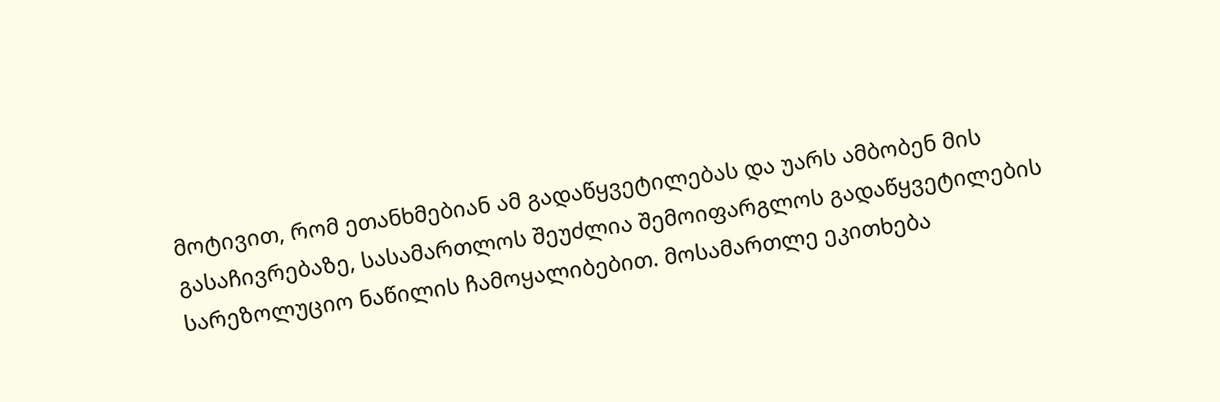მოტივით, რომ ეთანხმებიან ამ გადაწყვეტილებას და უარს ამბობენ მის გასაჩივრებაზე, სასამართლოს შეუძლია შემოიფარგლოს გადაწყვეტილების სარეზოლუციო ნაწილის ჩამოყალიბებით. მოსამართლე ეკითხება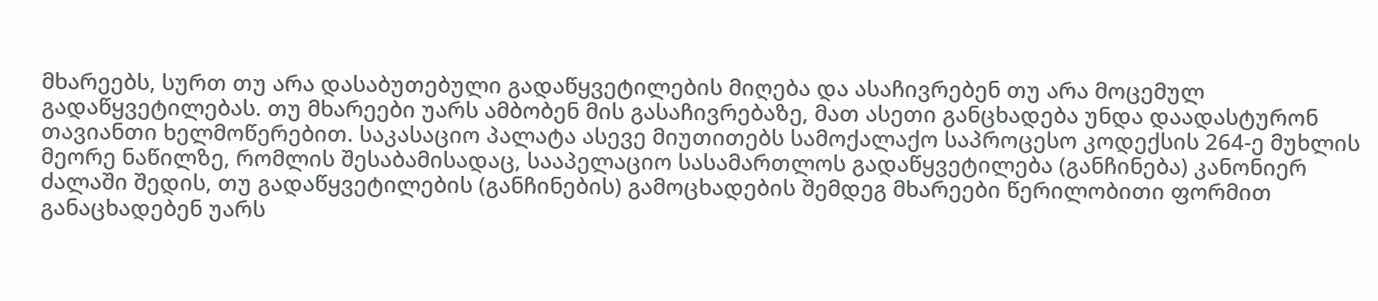მხარეებს, სურთ თუ არა დასაბუთებული გადაწყვეტილების მიღება და ასაჩივრებენ თუ არა მოცემულ გადაწყვეტილებას. თუ მხარეები უარს ამბობენ მის გასაჩივრებაზე, მათ ასეთი განცხადება უნდა დაადასტურონ თავიანთი ხელმოწერებით. საკასაციო პალატა ასევე მიუთითებს სამოქალაქო საპროცესო კოდექსის 264-ე მუხლის მეორე ნაწილზე, რომლის შესაბამისადაც, სააპელაციო სასამართლოს გადაწყვეტილება (განჩინება) კანონიერ ძალაში შედის, თუ გადაწყვეტილების (განჩინების) გამოცხადების შემდეგ მხარეები წერილობითი ფორმით განაცხადებენ უარს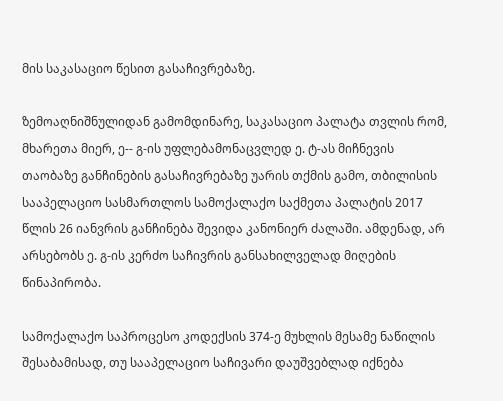მის საკასაციო წესით გასაჩივრებაზე.

ზემოაღნიშნულიდან გამომდინარე, საკასაციო პალატა თვლის რომ, მხარეთა მიერ, ე-- გ-ის უფლებამონაცვლედ ე. ტ-ას მიჩნევის თაობაზე განჩინების გასაჩივრებაზე უარის თქმის გამო, თბილისის სააპელაციო სასმართლოს სამოქალაქო საქმეთა პალატის 2017 წლის 26 იანვრის განჩინება შევიდა კანონიერ ძალაში. ამდენად, არ არსებობს ე. გ-ის კერძო საჩივრის განსახილველად მიღების წინაპირობა.

სამოქალაქო საპროცესო კოდექსის 374-ე მუხლის მესამე ნაწილის შესაბამისად, თუ სააპელაციო საჩივარი დაუშვებლად იქნება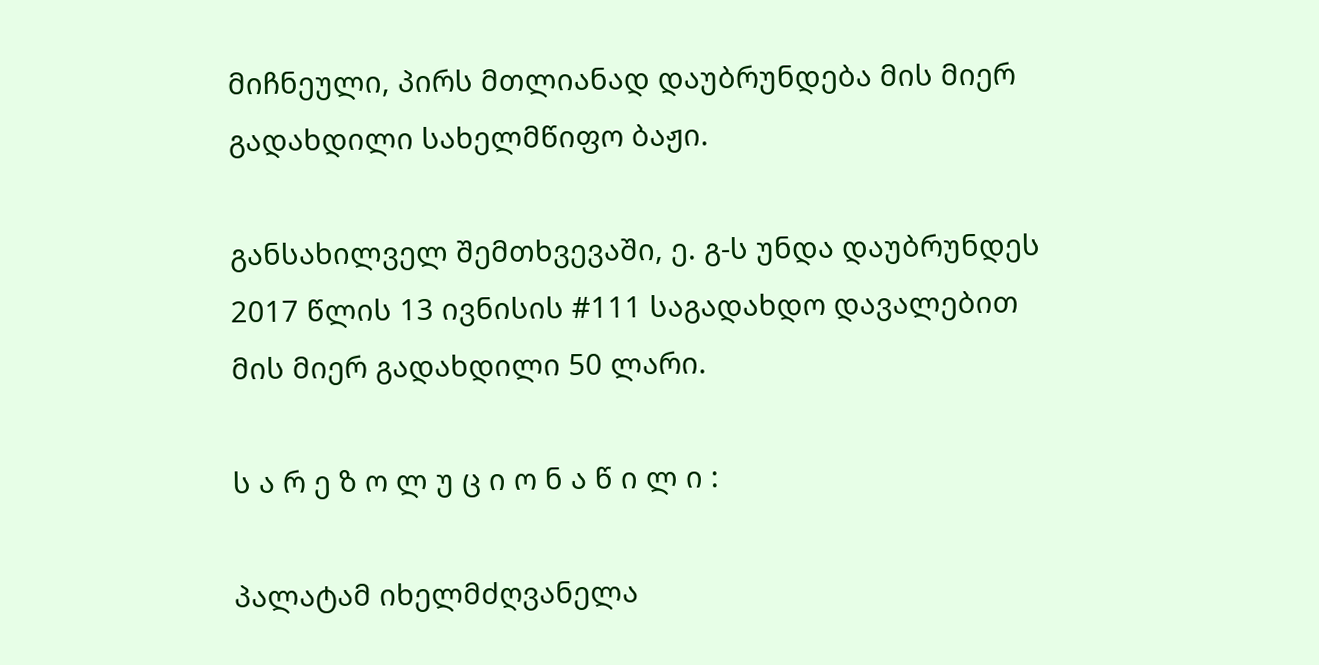მიჩნეული, პირს მთლიანად დაუბრუნდება მის მიერ გადახდილი სახელმწიფო ბაჟი.

განსახილველ შემთხვევაში, ე. გ-ს უნდა დაუბრუნდეს 2017 წლის 13 ივნისის #111 საგადახდო დავალებით მის მიერ გადახდილი 50 ლარი.

ს ა რ ე ზ ო ლ უ ც ი ო ნ ა წ ი ლ ი :

პალატამ იხელმძღვანელა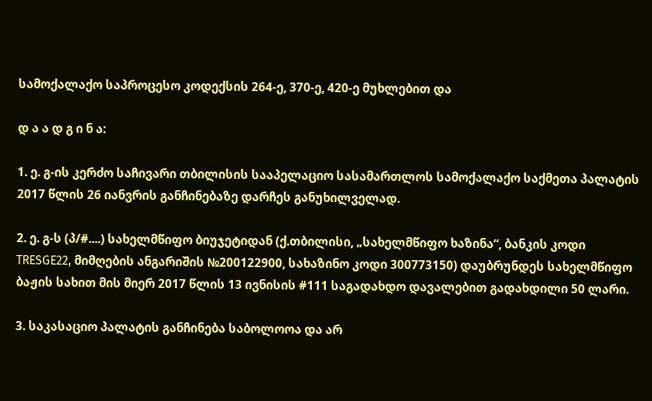სამოქალაქო საპროცესო კოდექსის 264-ე, 370-ე, 420-ე მუხლებით და

დ ა ა დ გ ი ნ ა:

1. ე. გ-ის კერძო საჩივარი თბილისის სააპელაციო სასამართლოს სამოქალაქო საქმეთა პალატის 2017 წლის 26 იანვრის განჩინებაზე დარჩეს განუხილველად.

2. ე. გ-ს (პ/#....) სახელმწიფო ბიუჯეტიდან (ქ.თბილისი, „სახელმწიფო ხაზინა“, ბანკის კოდი TRESGE22, მიმღების ანგარიშის №200122900, სახაზინო კოდი 300773150) დაუბრუნდეს სახელმწიფო ბაჟის სახით მის მიერ 2017 წლის 13 ივნისის #111 საგადახდო დავალებით გადახდილი 50 ლარი.

3. საკასაციო პალატის განჩინება საბოლოოა და არ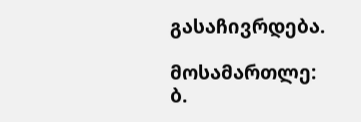გასაჩივრდება.

მოსამართლე: ბ.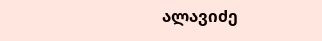ალავიძე